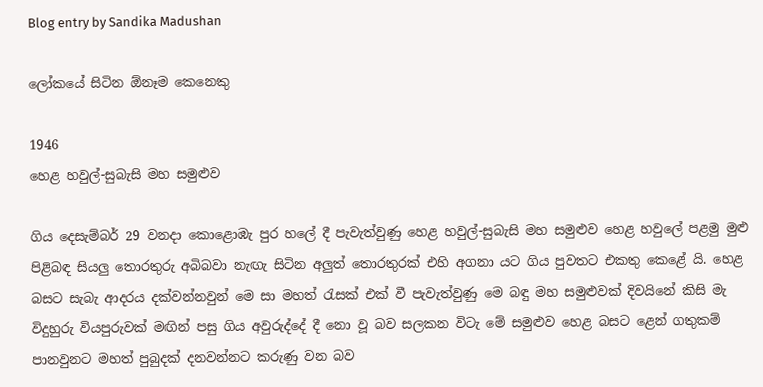Blog entry by Sandika Madushan

ලෝකයේ සිටින ඕනෑම කෙනෙකු

1946
හෙළ හවුල්-සුබැසි මහ සමුළුව

ගිය දෙසැම්බර් 29 වනදා කොළොඹැ පුර හලේ දී පැවැත්වුණු හෙළ හවුල්-සුබැසි මහ සමුළුව හෙළ හවුලේ පළමු මුළු පිළිබඳ සියලු තොරතුරු අබිබවා නැඟැ සිටින අලුත් තොරතුරක් එහි අගනා යට ගිය පුවතට එකතු කෙළේ යි. හෙළ බසට සැබැ ආදරය දක්වන්නවුන් මෙ සා මහත් රැසක් එක් වී පැවැත්වුණු මෙ බඳු මහ සමුළුවක් දිවයිනේ කිසි මැ විදුහුරු වියපුරුවක් මඟින් පසු ගිය අවුරුද්දේ දී නො වූ බව සලකන විටැ මේ සමුළුව හෙළ බසට ළෙන් ගතුකම් පානවුනට මහත් පුබුදක් දනවන්නට කරුණු වන බව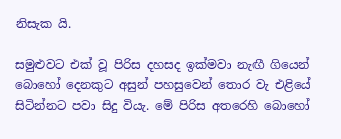නිසැක යි.

සමුළුවට එක් වූ පිරිස දහසද ඉක්මවා නැඟී ගියෙන් බොහෝ දෙනකුට අසුන් පහසුවෙන් තොර වැ එළියේ සිටින්නට පවා සිදු වියැ. මේ පිරිස අතරෙහි බොහෝ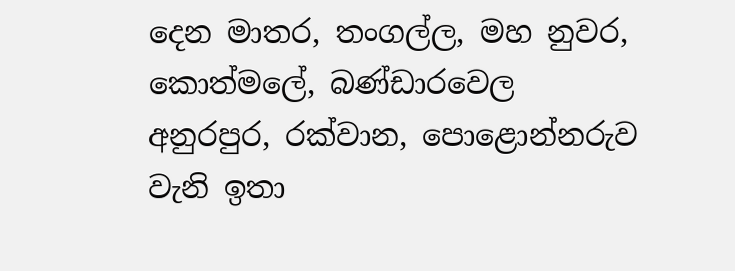දෙන මාතර, තංගල්ල, මහ නුවර, කොත්මලේ, බණ්ඩාරවෙල අනුරපුර, රක්වාන, පොළොන්නරුව වැනි ඉතා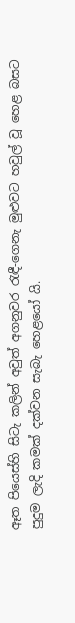ඈත පියෙස්හි සිටැ කලින් අවුත් අගනුවර රැඳී-ගෙනැ මුළුවට හවුල් වූ හෙළ බසට පුදුම ලැදි කමක් දක්වන සැබැ හෙළයෝ යි.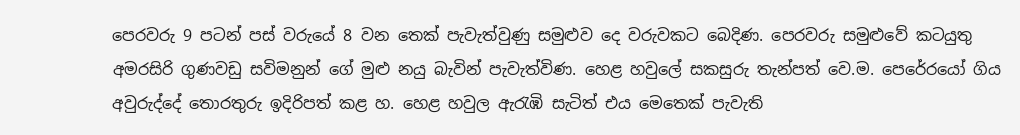පෙරවරු 9 පටන් පස් වරුයේ 8 වන තෙක් පැවැත්වුණු සමුළුව දෙ වරුවකට බෙදිණ. පෙරවරු සමුළුවේ කටයුතු අමරසිරි ගුණවඩු සවිමනුන් ගේ මුළු නයු බැවින් පැවැත්විණ. හෙළ හවුලේ සකසුරු තැන්පත් වෙ.ම. පෙරේරයෝ ගිය අවුරුද්දේ තොරතුරු ඉදිරිපත් කළ හ. හෙළ හවුල ඇරැඹි සැටිත් එය මෙතෙක් පැවැති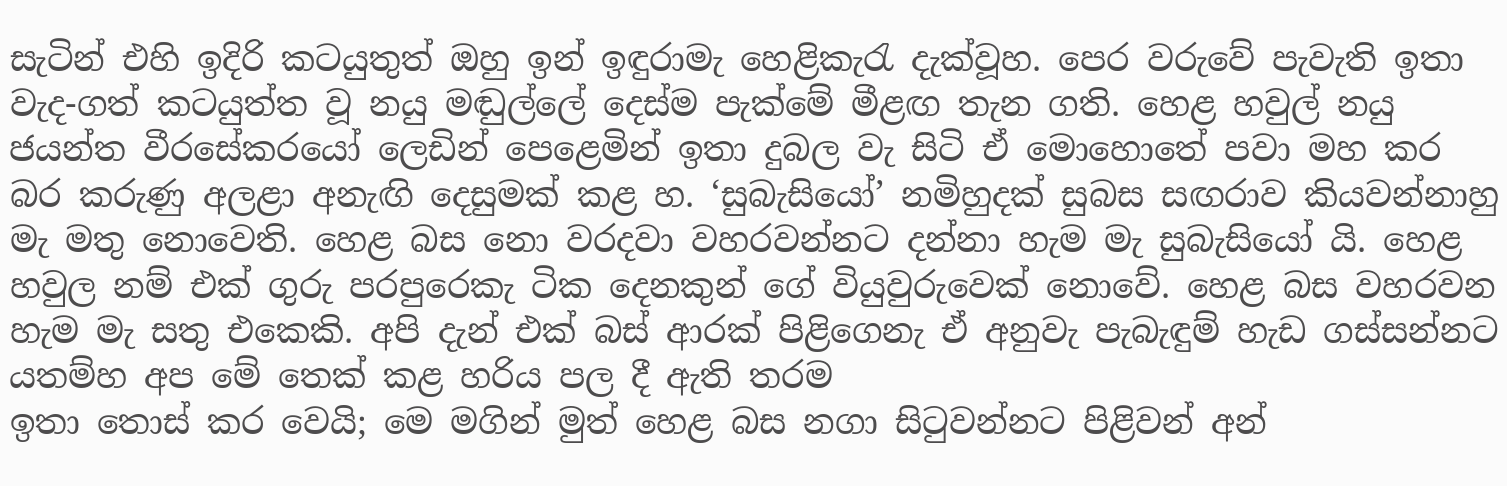සැටින් එහි ඉදිරි කටයුතුත් ඔහු ඉන් ඉඳුරාමැ හෙළිකැරැ දැක්වූහ. පෙර වරුවේ පැවැති ඉතා වැද-ගත් කටයුත්ත වූ නයු මඬුල්ලේ දෙස්ම පැක්මේ මීළඟ තැන ගති. හෙළ හවුල් නයු ජයන්ත වීරසේකරයෝ ලෙඩින් පෙළෙමින් ඉතා දුබල වැ සිටි ඒ මොහොතේ පවා මහ කර බර කරුණු අලළා අනැඟි දෙසුමක් කළ හ. ‘සුබැසියෝ’ නමිහුදක් සුබස සඟරාව කියවන්නාහු මැ මතු නොවෙති. හෙළ බස නො වරදවා වහරවන්නට දන්නා හැම මැ සුබැසියෝ යි. හෙළ හවුල නම් එක් ගුරු පරපුරෙකැ ටික දෙනකුන් ගේ වියුවුරුවෙක් නොවේ. හෙළ බස වහරවන හැම මැ සතු එකෙකි. අපි දැන් එක් බස් ආරක් පිළිගෙනැ ඒ අනුවැ පැබැඳුම් හැඩ ගස්සන්නට යතම්හ අප මේ තෙක් කළ හරිය පල දී ඇති තරම
ඉතා තොස් කර වෙයි; මෙ මගින් මුත් හෙළ බස නගා සිටුවන්නට පිළිවන් අන්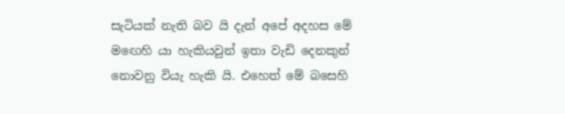සැටියක් නැති බව යි දැන් අපේ අදහස මේ මඟෙහි යා හැකියවුන් ඉතා වැඩි දෙනකුන් නොවනු වියැ හැකි යි. එහෙත් මේ බසෙහි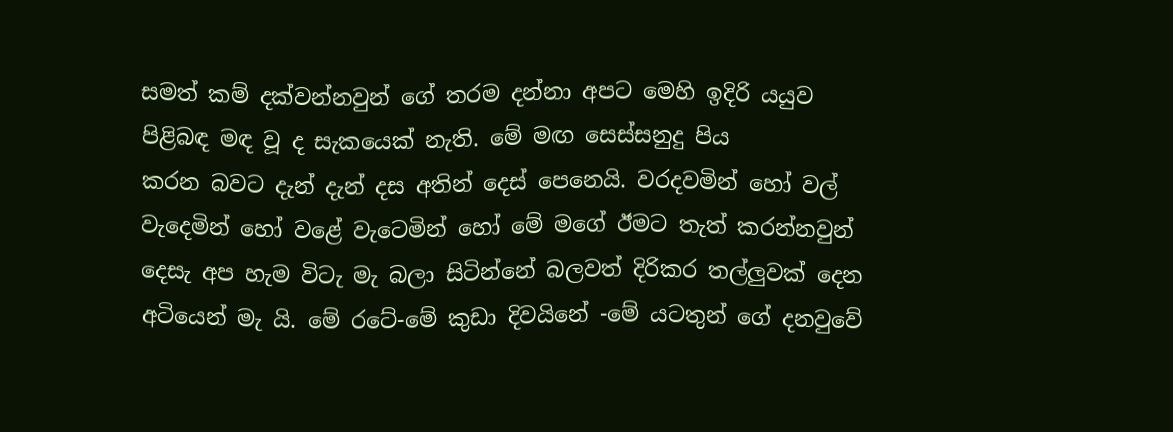සමත් කම් දක්වන්නවුන් ගේ තරම දන්නා අපට මෙහි ඉදිරි යයුව පිළිබඳ මඳ වූ ද සැකයෙක් නැති. මේ මඟ සෙස්සනුදු පිය
කරන බවට දැන් දැන් දස අතින් දෙස් පෙනෙයි. වරදවමින් හෝ වල් වැදෙමින් හෝ වළේ වැටෙමින් හෝ මේ මගේ ඊමට තැත් කරන්නවුන් දෙසැ අප හැම විටැ මැ බලා සිටින්නේ බලවත් දිරිකර තල්ලුවක් දෙන අටියෙන් මැ යි. මේ රටේ-මේ කුඩා දිවයිනේ -මේ යටතුන් ගේ දනවුවේ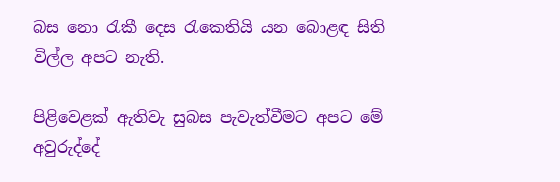බස නො රැකී දෙස රැකෙතියි යන බොළඳ සිති විල්ල අපට නැති.

පිළිවෙළක් ඇතිවැ සුබස පැවැත්වීමට අපට මේ අවුරුද්දේ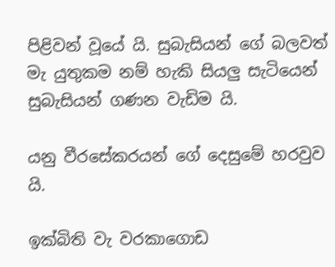පිළිවන් වූයේ යි. සුබැසියන් ගේ බලවත් මැ යුතුකම නම් හැකි සියලු සැටියෙන් සුබැසියන් ගණන වැඩිම යි.

යනු වීරසේකරයන් ගේ දෙසුමේ හරවුව යි.

ඉක්බිති වැ වරකාගොඩ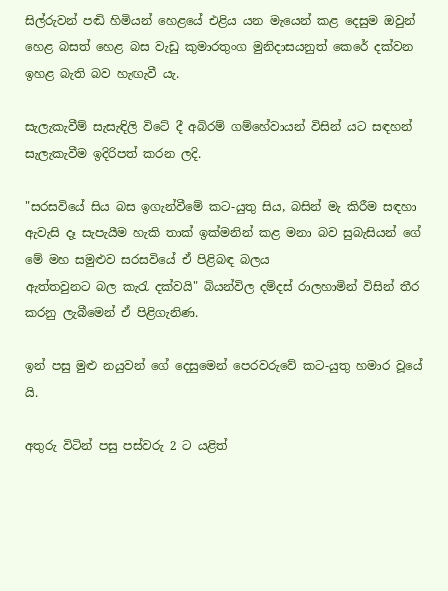සිල්රුවන් පඬි හිමියන් හෙළයේ එළිය යන මැයෙන් කළ දෙසුම ඔවුන් හෙළ බසත් හෙළ බස වැඩු කුමාරතුංග මුනිදාසයනුත් කෙරේ දක්වන ඉහළ බැති බව හැඟැවී යැ.

සැලැකැවීම් සැසැඳිලි විටේ දී අබිරම් ගම්හේවායන් විසින් යට සඳහන් සැලැකැවීම ඉදිරිපත් කරන ලදි.

"සරසවියේ සිය බස ඉගැන්වීමේ කට-යුතු සිය, බසින් මැ කිරීම සඳහා ඇවැසි දෑ සැපැයීම හැකි තාක් ඉක්මනින් කළ මනා බව සුබැසියන් ගේ මේ මහ සමුළුව සරසවියේ ඒ පිළිබඳ බලය
ඇත්තවුනට බල කැරැ දක්වයි" බියන්විල දම්දස් රාලහාමින් විසින් තීර කරනු ලැබීමෙන් ඒ පිළිගැනිණ.

ඉන් පසු මුළු නයුවන් ගේ දෙසුමෙන් පෙරවරුවේ කට-යුතු හමාර වූයේ යි.

අතුරු විටින් පසු පස්වරු 2 ට යළිත්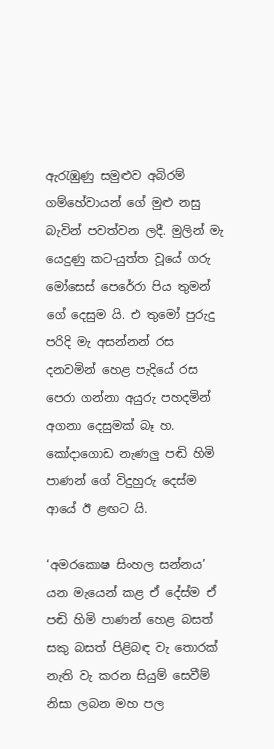ඇරැඹුණු සමුළුව අබිරම් ගම්හේවායන් ගේ මුළු නසු බැවින් පවත්වන ලදී. මුලින් මැ යෙදුණු කට-යුත්ත වූයේ ගරු මෝසෙස් පෙරේරා පිය තුමන් ගේ දෙසුම යි. එ තුමෝ පුරුදු පරිදි මැ අසන්නන් රස දනවමින් හෙළ පැදියේ රස පෙරා ගන්නා අයුරු පහදමින් අගනා දෙසුමක් බෑ හ. කෝදාගොඩ නැණලු පඬි හිමි පාණන් ගේ විදුහුරු දෙස්ම ආයේ ඊ ළඟට යි.

‘අමරකොෂ සිංහල සන්නය’ යන මැයෙන් කළ ඒ දේස්ම ඒ පඬි හිමි පාණන් හෙළ බසත් සකු බසත් පිළිබඳ වැ තොරක් නැති වැ කරන සියුම් සෙවීම් නිසා ලබන මහ පල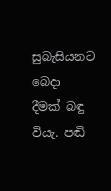සුබැසියනට බෙදා දීමක් බඳු වියැ. පඬි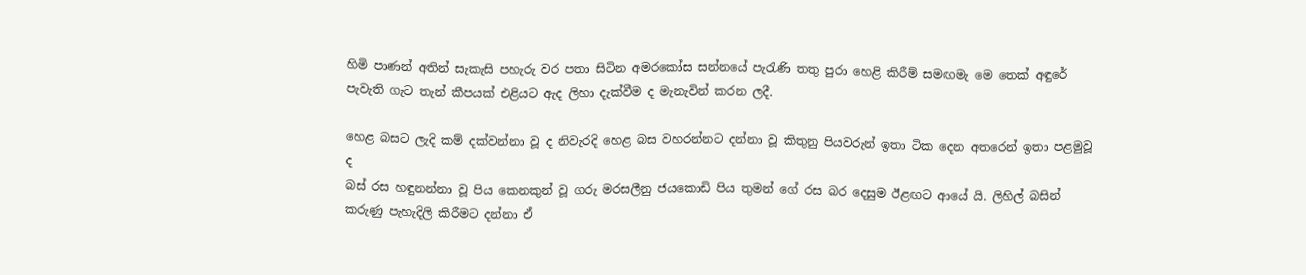හිමි පාණන් අතින් සැකැසි පහැරු වර පතා සිටින අමරකෝස සන්නයේ පැරැණි තතු පුරා හෙළි කිරීම් සමඟමැ මෙ තෙක් අඳුරේ පැවැති ගැට තැන් කීපයක් එළියට ඇද ලිහා දැක්වීම ද මැනැවින් කරන ලදී.

හෙළ බසට ලැදි කම් දක්වන්නා වූ ද නිවැරදි හෙළ බස වහරන්නට දන්නා වූ කිතුනු පියවරුන් ඉතා ටික දෙන අතරෙන් ඉතා පළමුවූ ද
බස් රස හඳුනන්නා වූ පිය කෙනකුන් වූ ගරු මරසලීනු ජයකොඩි පිය තුමන් ගේ රස බර දෙසුම ඊළඟට ආයේ යි. ලිහිල් බසින් කරුණු පැහැදිලි කිරීමට දන්නා ඒ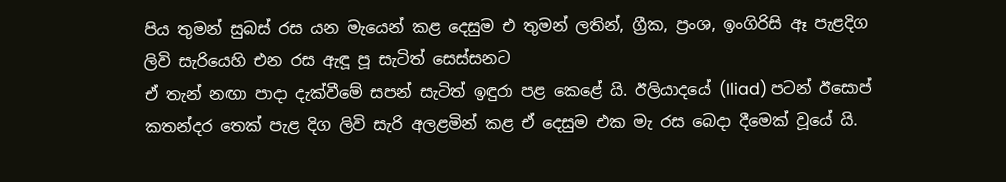පිය තුමන් සුබස් රස යන මැයෙන් කළ දෙසුම එ තුමන් ලතින්, ග්‍රීක, ප්‍රංශ, ඉංගිරිසි ඈ පැළදිග ලිවි සැරියෙහි එන රස ඇඳූ පූ සැටිත් සෙස්සනට
ඒ තැන් නඟා පාදා දැක්වීමේ සපන් සැටිත් ඉඳුරා පළ කෙළේ යි. ඊලියාදයේ (Iliad) පටන් ඊසොප් කතන්දර තෙක් පැළ දිග ලිවි සැරි අලළමින් කළ ඒ දෙසුම එක මැ රස බෙදා දීමෙක් වූයේ යි.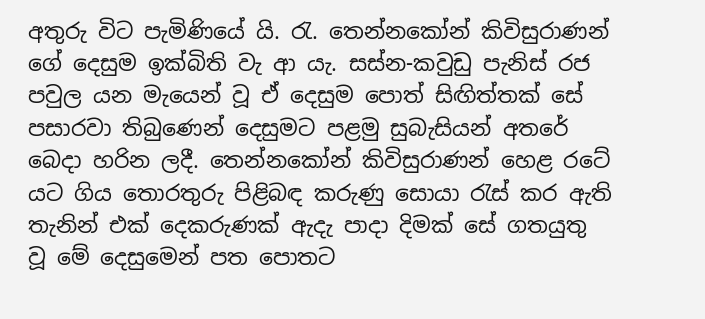අතුරු විට පැමිණියේ යි. රැ. තෙන්නකෝන් කිවිසුරාණන් ගේ දෙසුම ඉක්බිති වැ ආ යැ. සස්න-කවුඩු පැනිස් රජ පවුල යන මැයෙන් වූ ඒ දෙසුම පොත් සිඟිත්තක් සේ පසාරවා තිබුණෙන් දෙසුමට පළමු සුබැසියන් අතරේ බෙදා හරින ලදී. තෙන්නකෝන් කිවිසුරාණන් හෙළ රටේ යට ගිය තොරතුරු පිළිබඳ කරුණු සොයා රැස් කර ඇති තැනින් එක් දෙකරුණක් ඇදැ පාදා දිමක් සේ ගතයුතු වූ මේ දෙසුමෙන් පත පොතට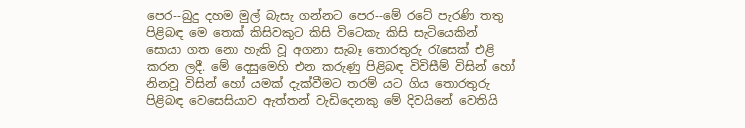පෙර--බුදු දහම මුල් බැසැ ගන්නට පෙර--මේ රටේ පැරණි තතු පිළිබඳ මෙ තෙක් කිසිවකුට කිසි විටෙකැ කිසි සැටියෙකින් සොයා ගත නො හැකි වූ අගනා සැබෑ තොරතුරු රැසෙක් එළි කරන ලදී. මේ දෙසුමෙහි එන කරුණු පිළිබඳ විවිසීම් විසින් හෝ නිනවූ විසින් හෝ යමක් දැක්වීමට තරම් යට ගිය තොරතුරු පිළිබඳ වෙසෙසියාව ඇත්තන් වැඩිදෙනකු මේ දිවයිනේ වෙතියි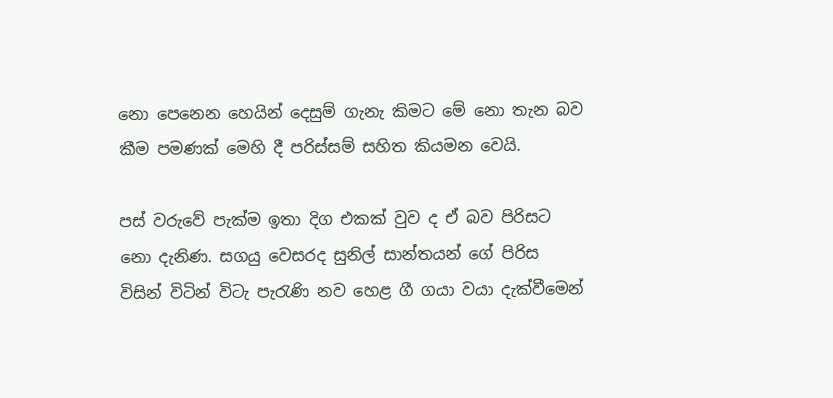නො පෙනෙන හෙයින් දෙසුම් ගැනැ කිමට මේ නො තැන බව කීම පමණක් මෙහි දී පරිස්සම් සහිත කියමන වෙයි.

පස් වරුවේ පැක්ම ඉතා දිග එකක් වුව ද ඒ බව පිරිසට නො දැනිණ. සගයු වෙසරද සුනිල් සාන්තයන් ගේ පිරිස විසින් විටින් විටැ පැරැණි නව හෙළ ගී ගයා වයා දැක්වීමෙන්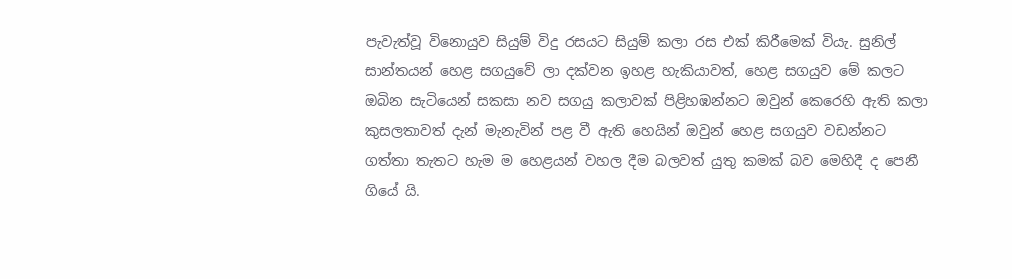පැවැත්වූ විනොයුව සියුම් විදු රසයට සියුම් කලා රස එක් කිරීමෙක් වියැ. සුනිල් සාන්තයන් හෙළ සගයුවේ ලා දක්වන ඉහළ හැකියාවත්, හෙළ සගයුව මේ කලට ඔබින සැටියෙන් සකසා නව සගයු කලාවක් පිළිහඹන්නට ඔවුන් කෙරෙහි ඇති කලා කුසලතාවත් දැන් මැනැවින් පළ වී ඇති හෙයින් ඔවුන් හෙළ සගයුව වඩන්නට ගත්තා තැතට හැම ම හෙළයන් වහල දීම බලවත් යුතු කමක් බව මෙහිදී ද පෙනී ගියේ යි.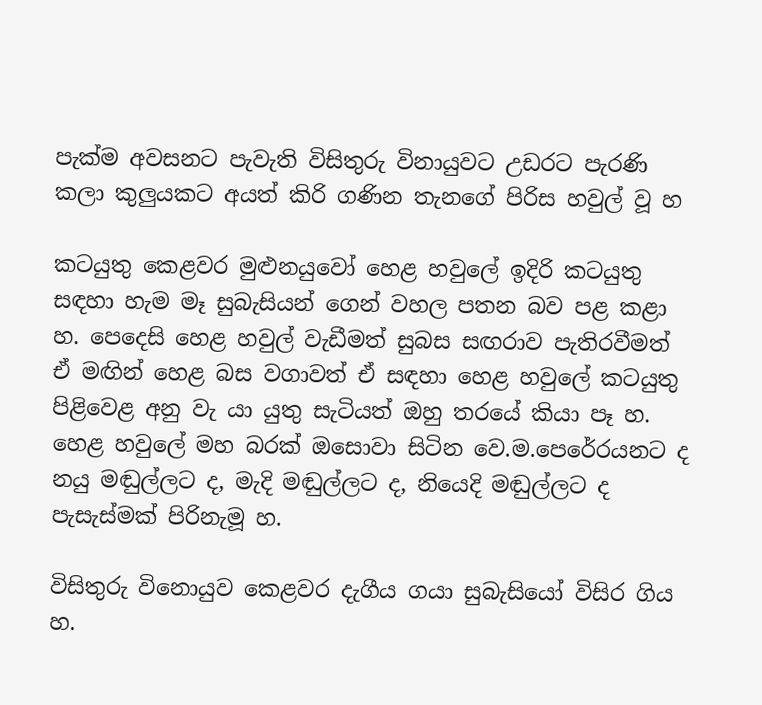පැක්ම අවසනට පැවැති විසිතුරු විනායුවට උඩරට පැරණි කලා කුලුයකට අයත් කිරි ගණින තැනගේ පිරිස හවුල් වූ හ

කටයුතු කෙළවර මුළුනයුවෝ හෙළ හවුලේ ඉදිරි කටයුතු සඳහා හැම මෑ සුබැසියන් ගෙන් වහල පතන බව පළ කළා හ. පෙදෙසි හෙළ හවුල් වැඩීමත් සුබස සඟරාව පැතිරවීමත් ඒ මඟින් හෙළ බස වගාවත් ඒ සඳහා හෙළ හවුලේ කටයුතු පිළිවෙළ අනු වැ යා යුතු සැටියත් ඔහු තරයේ කියා පෑ හ. හෙළ හවුලේ මහ බරක් ඔසොවා සිටින වෙ.ම.පෙරේරයනට ද නයු මඬුල්ලට ද, මැදි මඬුල්ලට ද, නියෙදි මඬුල්ලට ද පැසැස්මක් පිරිනැමූ හ.

විසිතුරු විනොයුව කෙළවර දැගීය ගයා සුබැසියෝ විසිර ගිය හ.